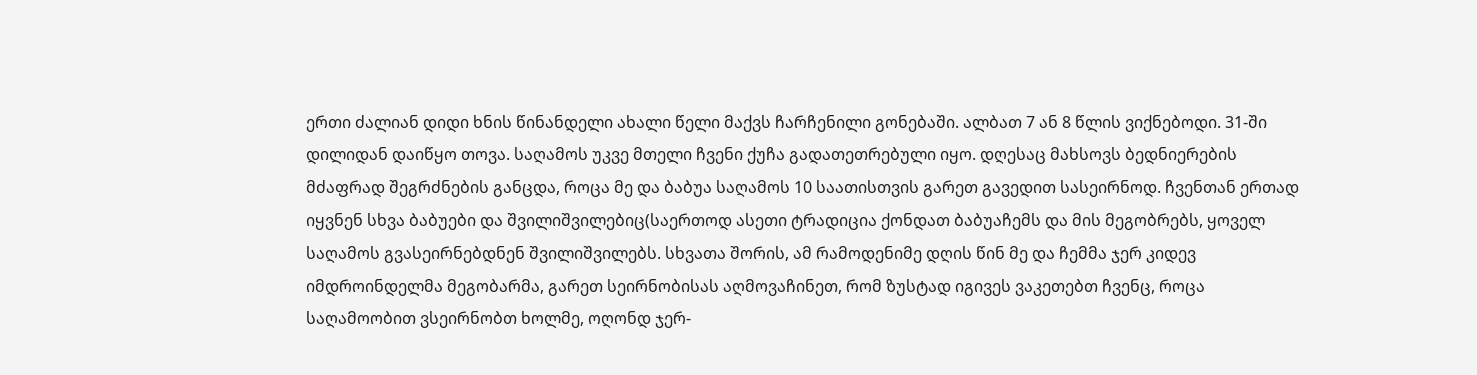ერთი ძალიან დიდი ხნის წინანდელი ახალი წელი მაქვს ჩარჩენილი გონებაში. ალბათ 7 ან 8 წლის ვიქნებოდი. 31-ში დილიდან დაიწყო თოვა. საღამოს უკვე მთელი ჩვენი ქუჩა გადათეთრებული იყო. დღესაც მახსოვს ბედნიერების მძაფრად შეგრძნების განცდა, როცა მე და ბაბუა საღამოს 10 საათისთვის გარეთ გავედით სასეირნოდ. ჩვენთან ერთად იყვნენ სხვა ბაბუები და შვილიშვილებიც(საერთოდ ასეთი ტრადიცია ქონდათ ბაბუაჩემს და მის მეგობრებს, ყოველ საღამოს გვასეირნებდნენ შვილიშვილებს. სხვათა შორის, ამ რამოდენიმე დღის წინ მე და ჩემმა ჯერ კიდევ იმდროინდელმა მეგობარმა, გარეთ სეირნობისას აღმოვაჩინეთ, რომ ზუსტად იგივეს ვაკეთებთ ჩვენც, როცა საღამოობით ვსეირნობთ ხოლმე, ოღონდ ჯერ-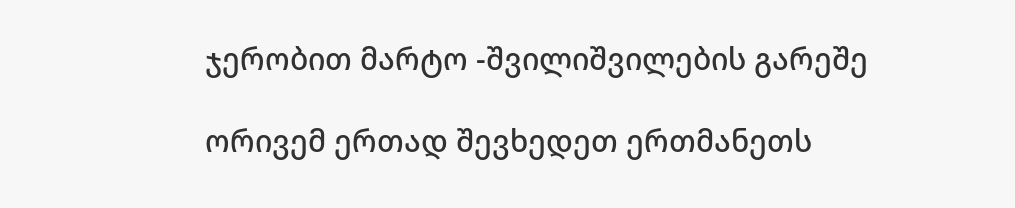ჯერობით მარტო -შვილიშვილების გარეშე

ორივემ ერთად შევხედეთ ერთმანეთს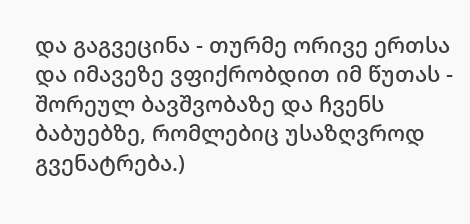და გაგვეცინა - თურმე ორივე ერთსა და იმავეზე ვფიქრობდით იმ წუთას - შორეულ ბავშვობაზე და ჩვენს ბაბუებზე, რომლებიც უსაზღვროდ გვენატრება.)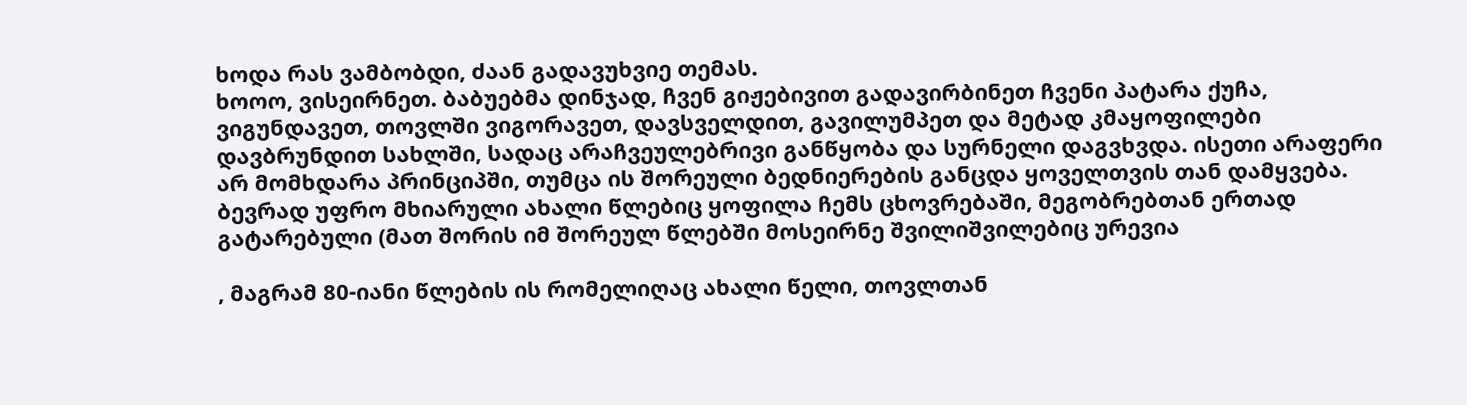ხოდა რას ვამბობდი, ძაან გადავუხვიე თემას.
ხოოო, ვისეირნეთ. ბაბუებმა დინჯად, ჩვენ გიჟებივით გადავირბინეთ ჩვენი პატარა ქუჩა, ვიგუნდავეთ, თოვლში ვიგორავეთ, დავსველდით, გავილუმპეთ და მეტად კმაყოფილები დავბრუნდით სახლში, სადაც არაჩვეულებრივი განწყობა და სურნელი დაგვხვდა. ისეთი არაფერი არ მომხდარა პრინციპში, თუმცა ის შორეული ბედნიერების განცდა ყოველთვის თან დამყვება.
ბევრად უფრო მხიარული ახალი წლებიც ყოფილა ჩემს ცხოვრებაში, მეგობრებთან ერთად გატარებული (მათ შორის იმ შორეულ წლებში მოსეირნე შვილიშვილებიც ურევია

, მაგრამ 80-იანი წლების ის რომელიღაც ახალი წელი, თოვლთან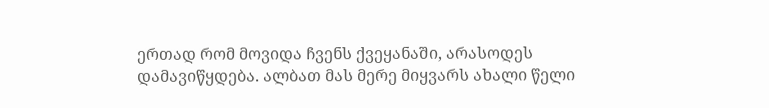ერთად რომ მოვიდა ჩვენს ქვეყანაში, არასოდეს დამავიწყდება. ალბათ მას მერე მიყვარს ახალი წელი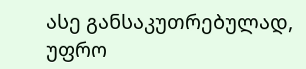ასე განსაკუთრებულად, უფრო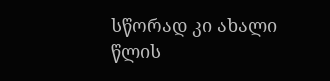სწორად კი ახალი წლის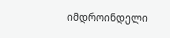იმდროინდელი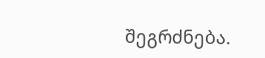შეგრძნება.